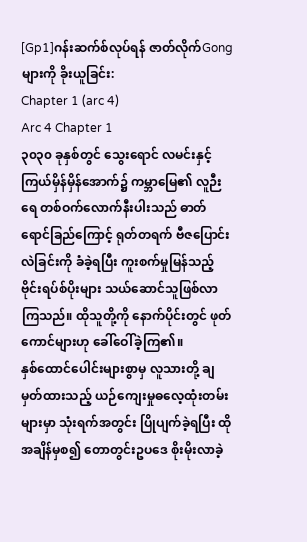[Gp1]ဂန်းဆက်စ်လုပ်ရန် ဇာတ်လိုက်Gongများကို ခိုးယူခြင်း:
Chapter 1 (arc 4)
Arc 4 Chapter 1
၃၀၃၀ ခုနှစ်တွင် သွေးရောင် လမင်းနှင့် ကြယ်မှိန်မှိန်အောက်၌ ကမ္ဘာမြေ၏ လူဉီးရေ တစ်ဝက်လောက်နီးပါးသည် ဓာတ်ရောင်ခြည်ကြောင့် ရုတ်တရက် ဗီဇပြောင်းလဲခြင်းကို ခံခဲ့ရပြီး ကူးစက်မှုမြန်သည့် ဗိုင်းရပ်စ်ပိုးများ သယ်ဆောင်သူဖြစ်လာကြသည်။ ထိုသူတို့ကို နောက်ပိုင်းတွင် ဖုတ်ကောင်များဟု ခေါ်ဝေါ်ခဲ့ကြ၏။
နှစ်ထောင်ပေါင်းများစွာမှ လူသားတို့ ချမှတ်ထားသည့် ယဉ်ကျေးမှုဓလေ့ထုံးတမ်းများမှာ သုံးရက်အတွင်း ပြိုပျက်ခဲ့ရပြီး ထိုအချိန်မှစ၍ တောတွင်းဥပဒေ စိုးမိုးလာခဲ့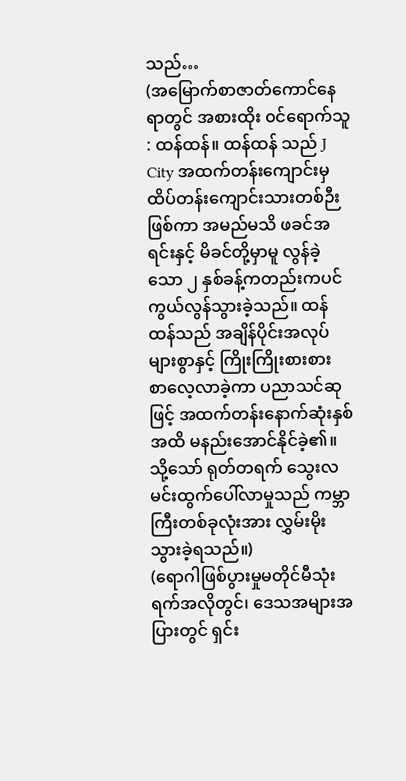သည်…
(အမြောက်စာဇာတ်ကောင်နေရာတွင် အစားထိုး ၀င်ရောက်သူ : ထန်ထန်။ ထန်ထန် သည် J City အထက်တန်းကျောင်းမှ ထိပ်တန်းကျောင်းသားတစ်ဉီးဖြစ်ကာ အမည်မသိ ဖခင်အရင်းနှင့် မိခင်တို့မှာမူ လွန်ခဲ့သော ၂ နှစ်ခန့်ကတည်းကပင် ကွယ်လွန်သွားခဲ့သည်။ ထန်ထန်သည် အချိန်ပိုင်းအလုပ်များစွာနှင့် ကြိုးကြိုးစားစား စာလေ့လာခဲ့ကာ ပညာသင်ဆုဖြင့် အထက်တန်းနောက်ဆုံးနှစ်အထိ မနည်းအောင်နိုင်ခဲ့၏။ သို့သော် ရုတ်တရက် သွေးလမင်းထွက်ပေါ်လာမှုသည် ကမ္ဘာကြီးတစ်ခုလုံးအား လွှမ်းမိုးသွားခဲ့ရသည်။)
(ရောဂါဖြစ်ပွားမှုမတိုင်မီသုံးရက်အလိုတွင်၊ ဒေသအများအပြားတွင် ရှင်း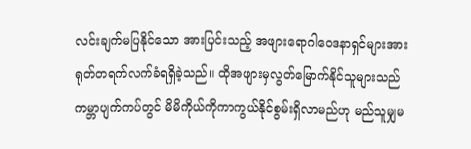လင်းချက်မပြနိုင်သော အားပြင်းသည့် အဖျားရောဂါဝေဒနာရှင်များအား ရုတ်တရက်လက်ခံရရှိခဲ့သည်။ ထိုအဖျားမှလွတ်မြောက်နိုင်သူများသည် ကမ္ဘာပျက်ကပ်တွင် မိမိကိုယ်ကိုကာကွယ်နိုင်စွမ်းရှိလာမည်ဟု မည်သူမျှမ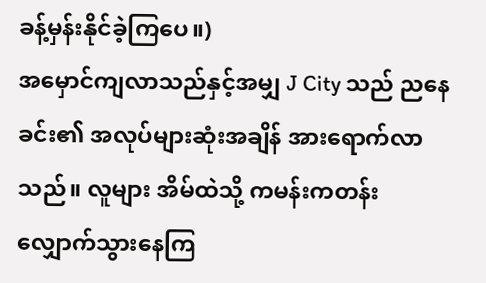ခန့်မှန်းနိုင်ခဲ့ကြပေ။)
အမှောင်ကျလာသည်နှင့်အမျှ J City သည် ညနေခင်း၏ အလုပ်များဆုံးအချိန် အားရောက်လာသည်။ လူများ အိမ်ထဲသို့ ကမန်းကတန်း လျှောက်သွားနေကြ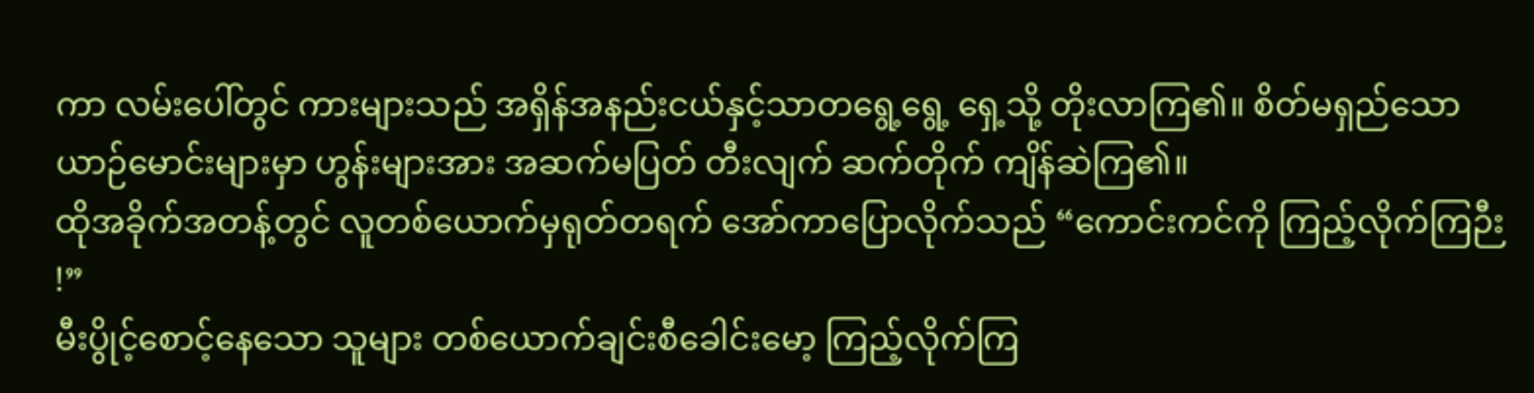ကာ လမ်းပေါ်တွင် ကားများသည် အရှိန်အနည်းငယ်နှင့်သာတရွေ့ရွေ့ ရှေ့သို့ တိုးလာကြ၏။ စိတ်မရှည်သော ယာဉ်မောင်းများမှာ ဟွန်းများအား အဆက်မပြတ် တီးလျက် ဆက်တိုက် ကျိန်ဆဲကြ၏။
ထိုအခိုက်အတန့်တွင် လူတစ်ယောက်မှရုတ်တရက် အော်ကာပြောလိုက်သည် “ကောင်းကင်ကို ကြည့်လိုက်ကြဉီး !”
မီးပွိုင့်စောင့်နေသော သူများ တစ်ယောက်ချင်းစီခေါင်းမော့ ကြည့်လိုက်ကြ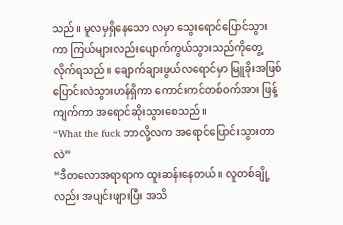သည်။ မူလမှရှိနေသော လမှာ သွေးရောင်ပြောင်သွားကာ ကြယ်များလည်းပျောက်ကွယ်သွားသည်ကိုတွေ့လိုက်ရသည်။ ချောက်ချားဖွယ်လရောင်မှာ မြူခိုးအဖြစ်ပြောင်းလဲသွားဟန်ရှိကာ ကောင်းကင်တစ်ဝက်အား ဖြန့်ကျက်ကာ အရောင်ဆိုးသွားစေသည်။
“What the fuck ဘာလို့လက အရောင်ပြောင်းသွားတာလဲ”
“ဒီတလောအရာရာက ထူးဆန်းနေတယ်။ လူတစ်ချို့လည်း အပျင်းဖျားပြီး အသိ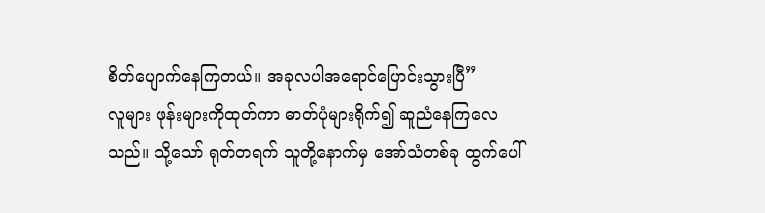စိတ်ပျောက်နေကြတယ်။ အခုလပါအရောင်ပြောင်းသွားပြီ”
လူများ ဖုန်းများကိုထုတ်ကာ ဓာတ်ပုံများရိုက်၍ ဆူညံနေကြလေသည်။ သို့သော် ရုတ်တရက် သူတို့နောက်မှ အော်သံတစ်ခု ထွက်ပေါ်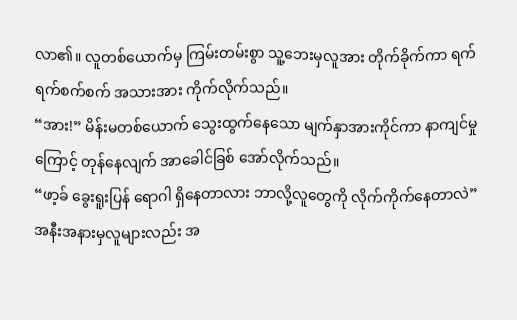လာ၏။ လူတစ်ယောက်မှ ကြမ်းတမ်းစွာ သူ့ဘေးမှလူအား တိုက်ခိုက်ကာ ရက်ရက်စက်စက် အသားအား ကိုက်လိုက်သည်။
“အား!” မိန်းမတစ်ယောက် သွေးထွက်နေသော မျက်နှာအားကိုင်ကာ နာကျင်မှုကြောင့် တုန်နေလျက် အာခေါင်ခြစ် အော်လိုက်သည်။
“ဖာ့ခ် ခွေးရူးပြန် ရောဂါ ရှိနေတာလား ဘာလို့လူတွေကို လိုက်ကိုက်နေတာလဲ”
အနီးအနားမှလူများလည်း အ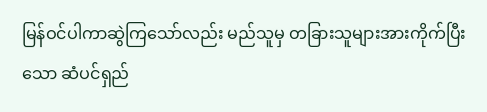မြန်ဝင်ပါကာဆွဲကြသော်လည်း မည်သူမှ တခြားသူများအားကိုက်ပြီးသော ဆံပင်ရှည်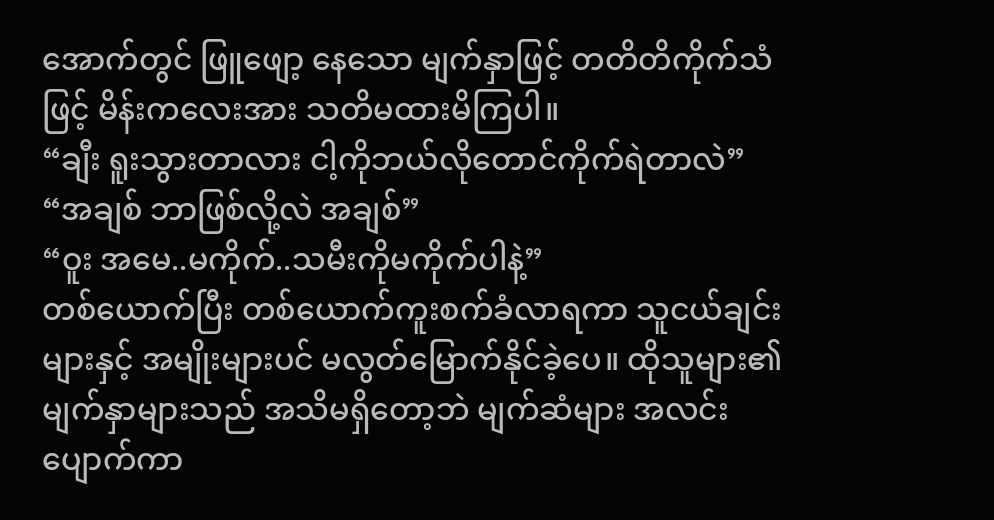အောက်တွင် ဖြူဖျော့ နေသော မျက်နှာဖြင့် တတိတိကိုက်သံဖြင့် မိန်းကလေးအား သတိမထားမိကြပါ။
“ချီး ရူးသွားတာလား ငါ့ကိုဘယ်လိုတောင်ကိုက်ရဲတာလဲ”
“အချစ် ဘာဖြစ်လို့လဲ အချစ်”
“ဝူး အမေ..မကိုက်..သမီးကိုမကိုက်ပါနဲ့”
တစ်ယောက်ပြီး တစ်ယောက်ကူးစက်ခံလာရကာ သူငယ်ချင်းများနှင့် အမျိုးများပင် မလွတ်မြောက်နိုင်ခဲ့ပေ။ ထိုသူများ၏ မျက်နှာများသည် အသိမရှိတော့ဘဲ မျက်ဆံများ အလင်းပျောက်ကာ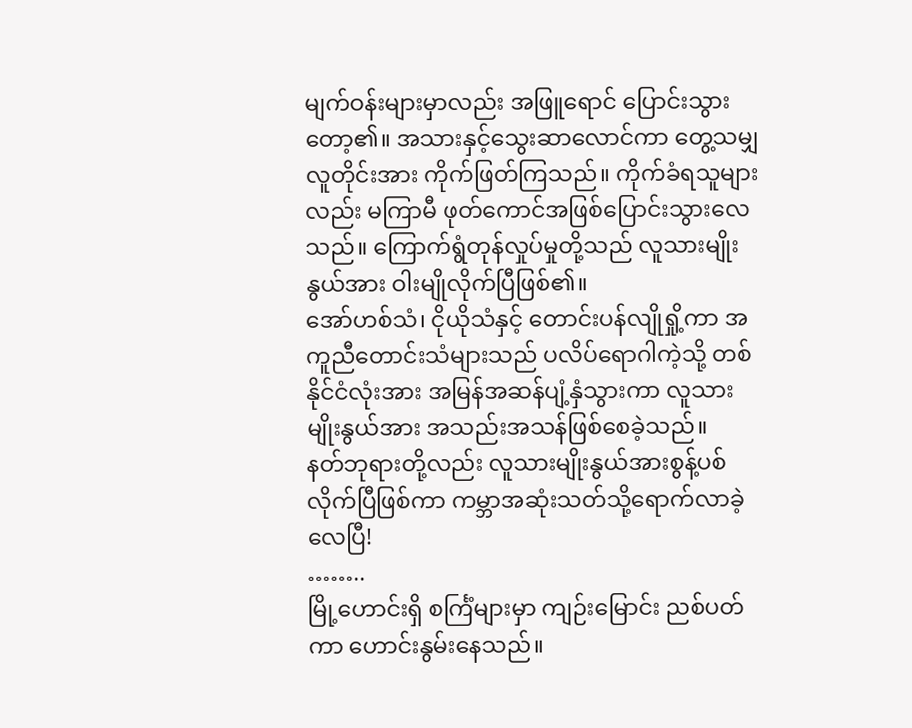မျက်ဝန်းများမှာလည်း အဖြူရောင် ပြောင်းသွားတော့၏။ အသားနှင့်သွေးဆာလောင်ကာ တွေ့သမျှလူတိုင်းအား ကိုက်ဖြတ်ကြသည်။ ကိုက်ခံရသူများ လည်း မကြာမီ ဖုတ်ကောင်အဖြစ်ပြောင်းသွားလေသည်။ ကြောက်ရွံတုန်လှုပ်မှုတို့သည် လူသားမျိုးနွယ်အား ဝါးမျိုလိုက်ပြီဖြစ်၏။
အော်ဟစ်သံ၊ ငိုယိုသံနှင့် တောင်းပန်လျိုရှို့ကာ အကူညီတောင်းသံများသည် ပလိပ်ရောဂါကဲ့သို့ တစ်နိုင်ငံလုံးအား အမြန်အဆန်ပျံ့နှံသွားကာ လူသားမျိုးနွယ်အား အသည်းအသန်ဖြစ်စေခဲ့သည်။
နတ်ဘုရားတို့လည်း လူသားမျိုးနွယ်အားစွန့်ပစ်လိုက်ပြီဖြစ်ကာ ကမ္ဘာအဆုံးသတ်သို့ရောက်လာခဲ့လေပြီ!
……..
မြို့ဟောင်းရှိ စင်္ကြံများမှာ ကျဉ်းမြောင်း ညစ်ပတ်ကာ ဟောင်းနွမ်းနေသည်။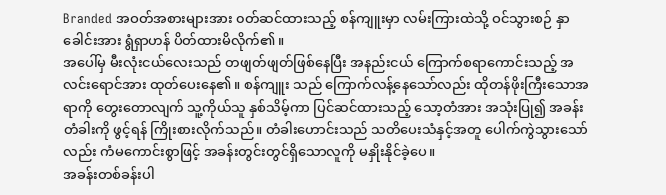Branded အဝတ်အစားများအား ၀တ်ဆင်ထားသည့် စန်ကျူးမှာ လမ်းကြားထဲသို့ ဝင်သွားစဉ် နှာခေါင်းအား ရွံရှာဟန် ပိတ်ထားမိလိုက်၏။
အပေါ်မှ မီးလုံးငယ်လေးသည် တဖျတ်ဖျတ်ဖြစ်နေပြီး အနည်းငယ် ကြောက်စရာကောင်းသည့် အလင်းရောင်အား ထုတ်ပေးနေ၏။ စန်ကျူး သည် ကြောက်လန့်နေသော်လည်း ထိုတန်ဖိုးကြီးသောအရာကို တွေးတောလျက် သူ့ကိုယ်သူ နှစ်သိမ့်ကာ ပြင်ဆင်ထားသည့် သော့တံအား အသုံးပြု၍ အခန်းတံခါးကို ဖွင့်ရန် ကြိုးစားလိုက်သည်။ တံခါးဟောင်းသည် သတိပေးသံနှင့်အတူ ပေါက်ကွဲသွားသော်လည်း ကံမကောင်းစွာဖြင့် အခန်းတွင်းတွင်ရှိသောလူကို မနှိုးနိုင်ခဲ့ပေ။
အခန်းတစ်ခန်းပါ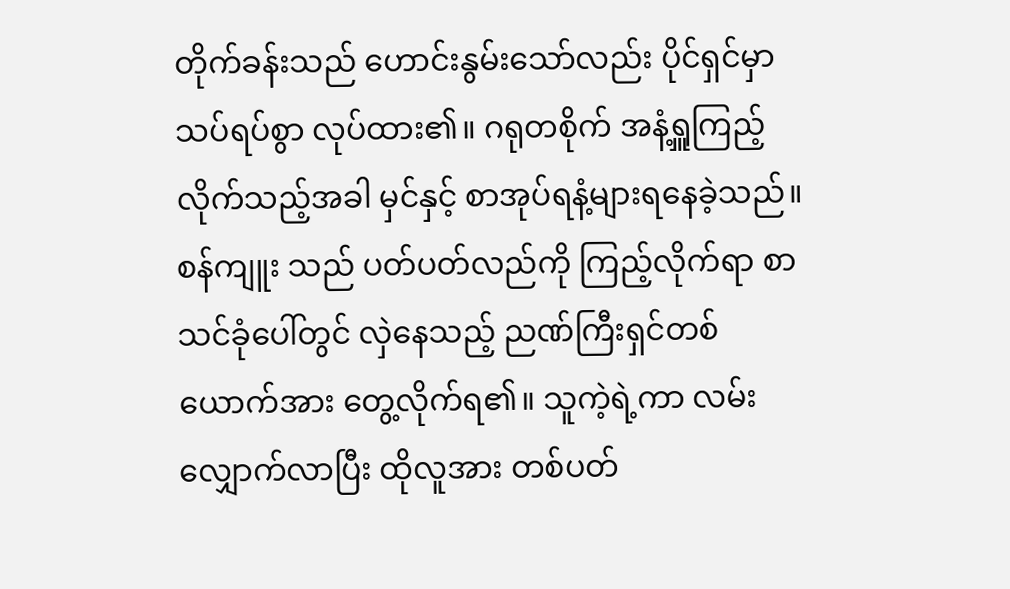တိုက်ခန်းသည် ဟောင်းနွမ်းသော်လည်း ပိုင်ရှင်မှာ သပ်ရပ်စွာ လုပ်ထား၏။ ဂရုတစိုက် အနံ့ရှူကြည့်လိုက်သည့်အခါ မှင်နှင့် စာအုပ်ရနံ့များရနေခဲ့သည်။
စန်ကျူး သည် ပတ်ပတ်လည်ကို ကြည့်လိုက်ရာ စာသင်ခုံပေါ်တွင် လှဲနေသည့် ညဏ်ကြီးရှင်တစ်ယောက်အား တွေ့လိုက်ရ၏။ သူကဲ့ရဲ့ကာ လမ်းလျှောက်လာပြီး ထိုလူအား တစ်ပတ်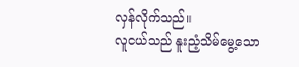လှန်လိုက်သည်။
လူငယ်သည် နူးညံ့သိမ်မွေ့သော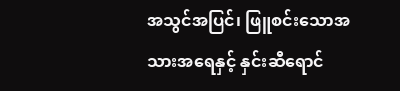အသွင်အပြင်၊ ဖြူစင်းသောအသားအရေနှင့် နှင်းဆီရောင်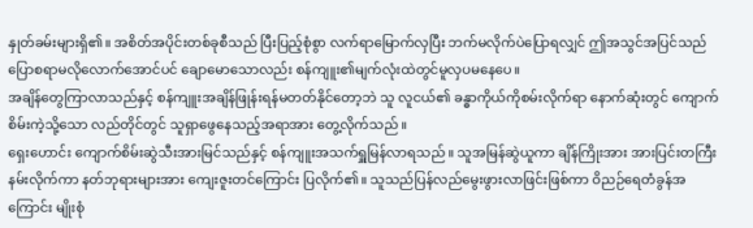နှုတ်ခမ်းများရှိ၏။ အစိတ်အပိုင်းတစ်ခုစီသည် ပြီးပြည့်စုံစွာ လက်ရာမြောက်လှပြီး ဘက်မလိုက်ပဲပြောရလျှင် ဤအသွင်အပြင်သည် ပြောစရာမလိုလောက်အောင်ပင် ချောမောသောလည်း စန်ကျူး၏မျက်လုံးထဲတွင်မူလှပမနေပေ။
အချိန်တွေကြာလာသည်နှင့် စန်ကျူးအချိန်ဖြုန်းရန်မတတ်နိုင်တော့ဘဲ သူ လူငယ်၏ ခန္ဓာကိုယ်ကိုစမ်းလိုက်ရာ နောက်ဆုံးတွင် ကျောက်စိမ်းကဲ့သို့သော လည်တိုင်တွင် သူရှာဖွေနေသည့်အရာအား တွေ့လိုက်သည်။
ရှေးဟောင်း ကျောက်စိမ်းဆွဲသီးအားမြင်သည်နှင့် စန်ကျူးအသက်ရှူမြန်လာရသည်။ သူအမြန်ဆွဲယူကာ ချိန်ကြိုးအား အားပြင်းတကြီးနမ်းလိုက်ကာ နတ်ဘုရားများအား ကျေးဇူးတင်ကြောင်း ပြလိုက်၏။ သူသည်ပြန်လည်မွေးဖွားလာဖြင်းဖြစ်ကာ ဝိညဉ်ရေတံခွန်အကြောင်း မျိုးစုံ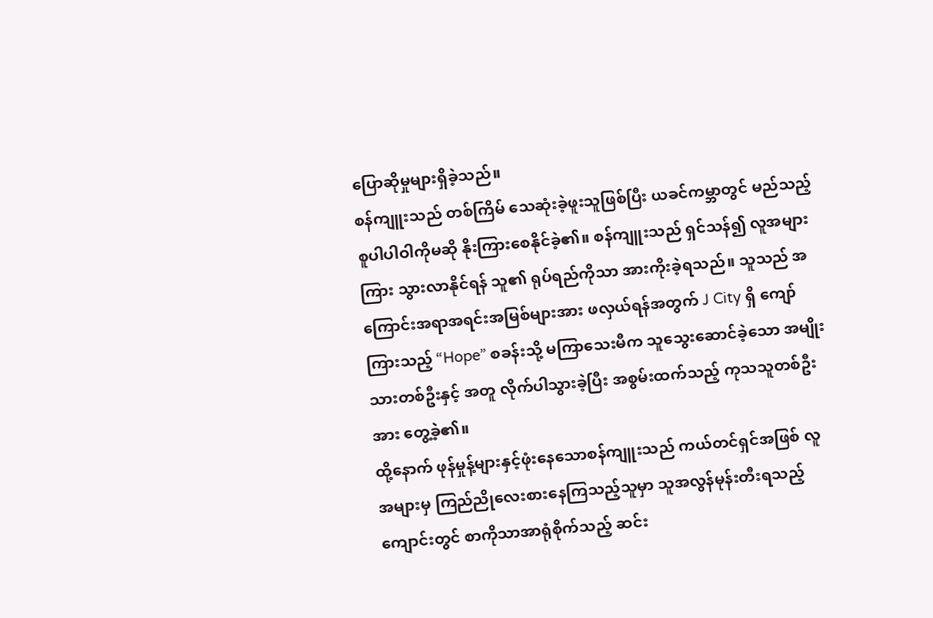ပြောဆိုမှုများရှိခဲ့သည်။
စန်ကျူးသည် တစ်ကြိမ် သေဆုံးခဲ့ဖူးသူဖြစ်ပြီး ယခင်ကမ္ဘာတွင် မည်သည့်စူပါပါဝါကိုမဆို နိုးကြားစေနိုင်ခဲ့၏။ စန်ကျူးသည် ရှင်သန်၍ လူအများကြား သွားလာနိုင်ရန် သူ၏ ရုပ်ရည်ကိုသာ အားကိုးခဲ့ရသည်။ သူသည် အကြောင်းအရာအရင်းအမြစ်များအား ဖလှယ်ရန်အတွက် J City ရှိ ကျော်ကြားသည့် “Hope” စခန်းသို့ မကြာသေးမီက သူသွေးဆောင်ခဲ့သော အမျိုးသားတစ်ဦးနှင့် အတူ လိုက်ပါသွားခဲ့ပြီး အစွမ်းထက်သည့် ကုသသူတစ်ဦးအား တွေ့ခဲ့၏။
ထို့နောက် ဖုန်မှုန့်များနှင့်ဖုံးနေသောစန်ကျူးသည် ကယ်တင်ရှင်အဖြစ် လူအများမှ ကြည်ညိုလေးစားနေကြသည့်သူမှာ သူအလွန်မုန်းတီးရသည့် ကျောင်းတွင် စာကိုသာအာရုံစိုက်သည့် ဆင်း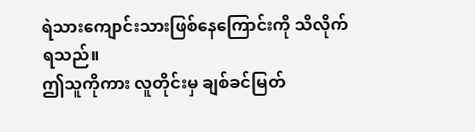ရဲသားကျောင်းသားဖြစ်နေကြောင်းကို သိလိုက်ရသည်။
ဤသူကိုကား လူတိုင်းမှ ချစ်ခင်မြတ်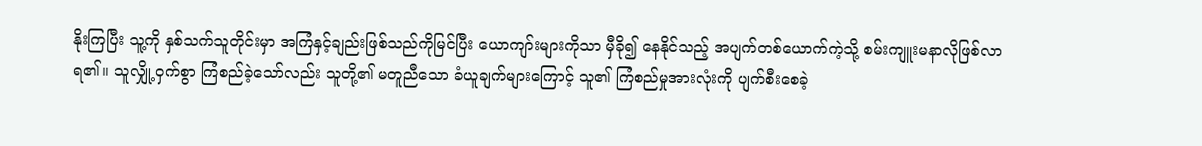နိုးကြပြီး သူ့ကို နှစ်သက်သူတိုင်းမှာ အကြံနှင့်ချည်းဖြစ်သည်ကိုမြင်ပြီး ယောကျာ်းများကိုသာ မှီခို၍ နေနိုင်သည့် အပျက်တစ်ယောက်ကဲ့သို့ စမ်းကျူးမနာလိုဖြစ်လာရ၏။ သူလျှို့ဝှက်စွာ ကြံစည်ခဲ့သော်လည်း သူတို့၏ မတူညီသော ခံယူချက်များကြောင့် သူ၏ ကြံစည်မှုအားလုံးကို ပျက်စီးစေခဲ့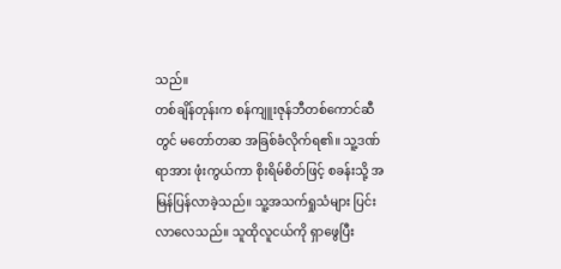သည်။
တစ်ချိန်တုန်းက စန်ကျူးဇုန်ဘီတစ်ကောင်ဆီတွင် မတော်တဆ အခြစ်ခံလိုက်ရ၏။ သူ့ဒဏ်ရာအား ဖုံးကွယ်ကာ စိုးရိမ်စိတ်ဖြင့် စခန်းသို့ အမြန်ပြန်လာခဲ့သည်။ သူ့အသက်ရှုသံများ ပြင်းလာလေသည်။ သူထိုလူငယ်ကို ရှာဖွေပြီး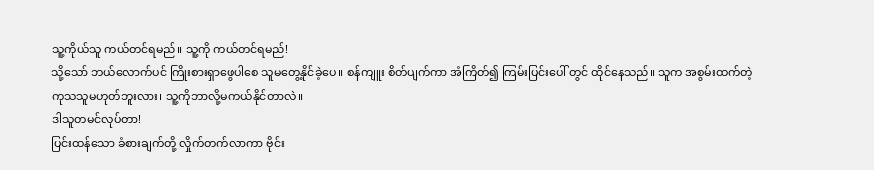သူ့ကိုယ်သူ ကယ်တင်ရမည်။ သူ့ကို ကယ်တင်ရမည်!
သို့သော် ဘယ်လောက်ပင် ကြိုးစားရှာဖွေပါစေ သူမတွေ့နိုင်ခဲ့ပေ။ စန်ကျူး စိတ်ပျက်ကာ အံကြိတ်၍ ကြမ်းပြင်းပေါ် တွင် ထိုင်နေသည်။ သူက အစွမ်းထက်တဲ့ကုသသူမဟုတ်ဘူးလား၊ သူ့ကိုဘာလို့မကယ်နိုင်တာလဲ။
ဒါသူတမင်လုပ်တာ!
ပြင်းထန်သော ခံစားချက်တို့ လှိုက်တက်လာကာ ဗိုင်း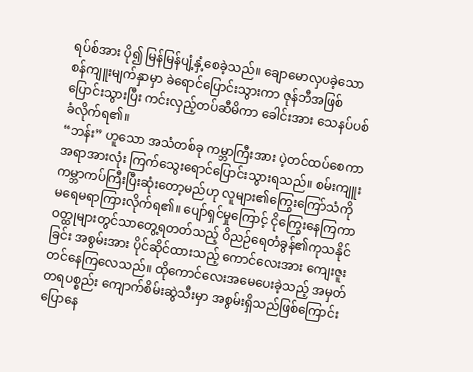ရပ်စ်အား ပို၍ မြန်မြန်ပျံ့နှံ့စေခဲ့သည်။ ချောမောလှပခဲ့သော စန်ကျူးမျက်နှာမှာ ခဲရောင်ပြောင်းသွားကာ ဇုန်ဘီအဖြစ်ပြောင်းသွားပြီး ကင်းလှည့်တပ်ဆီမိကာ ခေါင်းအား သေနပ်ပစ်ခံလိုက်ရ၏။
“ဘန်း” ဟူသော အသံတစ်ခု ကမ္ဘာကြီးအား ပဲ့တင်ထပ်စေကာ အရာအားလုံး ကြက်သွေးရောင်ပြောင်းသွားရသည်။ စမ်းကျူး ကမ္ဘာကပ်ကြီးပြီးဆုံးတော့မည်ဟု လူများ၏ကြွေးကြော်သံကို မရေမရာကြားလိုက်ရ၏။ ပျော်ရှင်မှုကြောင့် ငိုကြွေးနေကြကာ ဝတ္ထုများတွင်သာတွေ့ရတတ်သည့် ဝိညဉ်ရေတံခွန်၏ကုသနိုင်ခြင်း အစွမ်းအား ပိုင်ဆိုင်ထားသည့် ကောင်လေးအား ကျေးဇူးတင်နေကြလေသည်။ ထိုကောင်လေးအမေပေးခဲ့သည့် အမှတ်တရပစ္စည်း ကျောက်စိမ်းဆွဲသီးမှာ အစွမ်းရှိသည်ဖြစ်ကြောင်းပြောနေ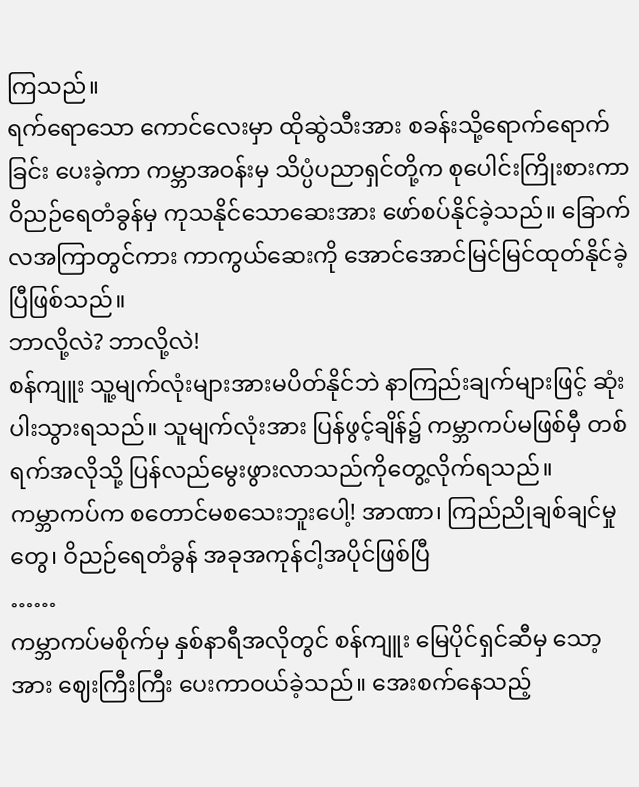ကြသည်။
ရက်ရောသော ကောင်လေးမှာ ထိုဆွဲသီးအား စခန်းသို့ရောက်ရောက်ခြင်း ပေးခဲ့ကာ ကမ္ဘာအဝန်းမှ သိပ္ပံပညာရှင်တို့က စုပေါင်းကြိုးစားကာ ဝိညဉ်ရေတံခွန်မှ ကုသနိုင်သောဆေးအား ဖော်စပ်နိုင်ခဲ့သည်။ ခြောက်လအကြာတွင်ကား ကာကွယ်ဆေးကို အောင်အောင်မြင်မြင်ထုတ်နိုင်ခဲ့ပြီဖြစ်သည်။
ဘာလို့လဲ? ဘာလို့လဲ!
စန်ကျူး သူ့မျက်လုံးများအားမပိတ်နိုင်ဘဲ နာကြည်းချက်များဖြင့် ဆုံးပါးသွားရသည်။ သူမျက်လုံးအား ပြန်ဖွင့်ချိန်၌ ကမ္ဘာကပ်မဖြစ်မှီ တစ်ရက်အလိုသို့ ပြန်လည်မွေးဖွားလာသည်ကိုတွေ့လိုက်ရသည်။
ကမ္ဘာကပ်က စတောင်မစသေးဘူးပေါ့! အာဏာ၊ ကြည်ညိုချစ်ချင်မှုတွေ၊ ဝိညဉ်ရေတံခွန် အခုအကုန်ငါ့အပိုင်ဖြစ်ပြီ
……
ကမ္ဘာကပ်မစိုက်မှ နှစ်နာရီအလိုတွင် စန်ကျူး မြေပိုင်ရှင်ဆီမှ သော့အား ဈေးကြီးကြီး ပေးကာဝယ်ခဲ့သည်။ အေးစက်နေသည့်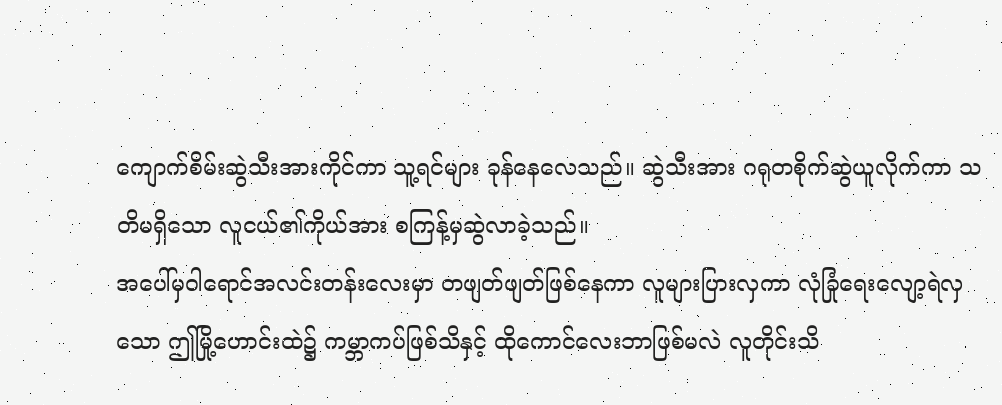ကျောက်စိမ်းဆွဲသီးအားကိုင်ကာ သူ့ရင်များ ခုန်နေလေသည်။ ဆွဲသီးအား ဂရုတစိုက်ဆွဲယူလိုက်ကာ သတိမရှိသော လူငယ်၏ကိုယ်အား စကြန့်မှဆွဲလာခဲ့သည်။
အပေါ်မှဝါရောင်အလင်းတန်းလေးမှာ တဖျတ်ဖျတ်ဖြစ်နေကာ လူများပြားလှကာ လုံခြုံရေးလျော့ရဲလှသော ဤမြို့ဟောင်းထဲ၌ ကမ္ဘာကပ်ဖြစ်သိနှင့် ထိုကောင်လေးဘာဖြစ်မလဲ လူတိုင်းသိ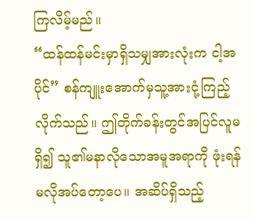ကြလိမ့်မည်။
“ထန်ထန်မင်းမှာရှိသမျှအားလုံးက ငါ့အပိုင်” စန်ကျူးအောက်မှသူ့အားငုံ့ကြည့်လိုက်သည်။ ဤတိုက်ခန်းတွင်အပြင်လူမရှိ၍ သူ၏မနာလိုသောအမူအရာကို ဖုံးရန် မလိုအပ်တော့ပေ။ အဆိပ်ရှိသည့်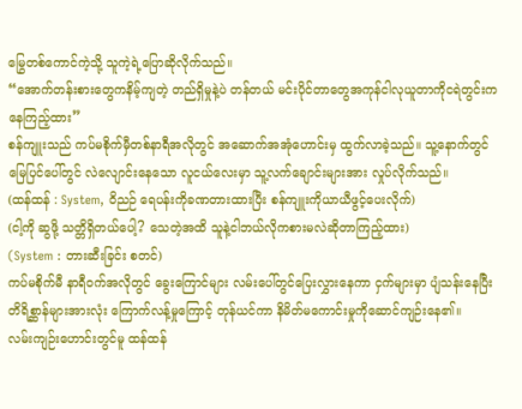မြွေတစ်ကောင်ကဲ့သို့ သူကဲ့ရဲ့ပြောဆိုလိုက်သည်။
“အောက်တန်းစားတွေကနိမ့်ကျတဲ့ တည်ရှိမှုနဲ့ပဲ တန်တယ် မင်းပိုင်တာတွေအကုန်ငါလုယူတာကိုငရဲတွင်းကနေကြည့်ထား”
စန်ကျူးသည် ကပ်မစိုက်မှီတစ်နာရီအလိုတွင် အဆောက်အအုံဟောင်းမှ ထွက်လာခဲ့သည်။ သူ့နောက်တွင် မြေပြင်ပေါ်တွင် လဲလျောင်းနေသော လူငယ်လေးမှာ သူ့လက်ချောင်းများအား လှုပ်လိုက်သည်။
(ထန်ထန် : System, ဝိညဉ် ရေပန်းကိုခဏတားထားပြီး စန်ကျူးကိုယာယီဖွင့်ပေးလိုက်)
(ငါ့ကို ဆွဖို့ သတ္တိရှိတယ်ပေါ့? သေတဲ့အထိ သူနဲ့ငါဘယ်လိုကစားမလဲဆိုတာကြည့်ထား)
(System : တားဆီးခြင်း စတင်)
ကပ်မစိုက်မီ နာရီဝက်အလိုတွင် ခွေးကြောင်များ လမ်းပေါ်တွင်ပြေးလွှားနေကာ ငှက်များမှာ ပျံသန်းနေပြီး တိရိစ္ဆာန်များအားလုံး ကြောက်လန့်မှုကြောင့် တုန်ယင်ကာ နိမိတ်မကောင်းမှုကိုဆောင်ကျဉ်းနေ၏။
လမ်းကျဉ်းဟောင်းတွင်မူ ထန်ထန်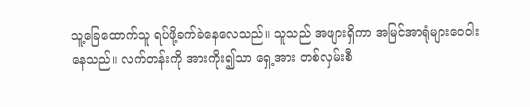သူ့ခြေထောက်သူ ရပ်ဖို့ခက်ခဲနေလေသည်။ သူသည် အဖျားရှိကာ အမြင်အာရုံများဝေဝါးနေသည်။ လက်တန်းကို အားကိုး၍သာ ရှေ့အား တစ်လှမ်းစီ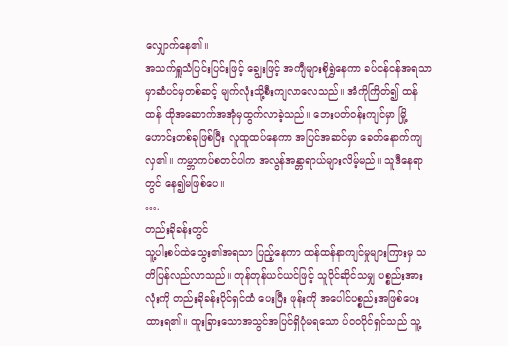လျှောက်နေ၏။
အသက်ရှူသံပြင်းပြင်းဖြင့် ချွေးဖြင့် အကျီများစိုရွှဲနေကာ ခပ်ငန်ငန်အရသာမှာဆံပင်မှတစ်ဆင့် မျက်လုံးသို့စီးကျလာလေသည်။ အံကိုကြိတ်၍ ထန်ထန် ထိုအဆောက်အအုံမှထွက်လာခဲ့သည်။ ဘေးပတ်ဝန်းကျင်မှာ မြို့ဟောင်းတစ်ခုဖြစ်ပြီး လူထူထပ်နေကာ အပြင်အဆင်မှာ ခေတ်နောက်ကျလှ၏။ ကမ္ဘာကပ်စတင်ပါက အလွန်အန္တာရာယ်များလိမ့်မည်။ သူဒီနေရာတွင် နေ၍မဖြစ်ပေ။
….
တည်းခိုခန်းတွင်
သူ့ပါးစပ်ထဲသွေး၏အရသာ ပြည့်နေကာ ထန်ထန်နာကျင်မှုများကြားမှ သတိပြန်လည်လာသည်။ တုန်တုန်ယင်ယင်ဖြင့် သူပိုင်ဆိုင်သမျှ ပစ္စည်းအားလုံးကို တည်းခိုခန်းပိုင်ရှင်ထံ ပေးပြီး ဖုန်းကို အပေါင်ပစ္စည်းအဖြစ်ပေးထားရ၏။ ထူးခြားသောအသွင်အပြင်ရှိပုံမရသော ပ်ဝဝပိုင်ရှင်သည် သူ့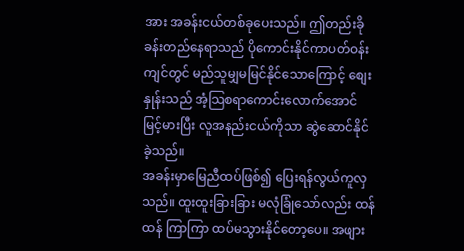အား အခန်းငယ်တစ်ခုပေးသည်။ ဤတည်းခိုခန်းတည်နေရာသည် ပိုကောင်းနိုင်ကာပတ်ဝန်းကျင်တွင် မည်သူမျှမမြင်နိုင်သောကြောင့် စျေးနှုန်းသည် အံ့သြစရာကောင်းလောက်အောင် မြင့်မားပြီး လူအနည်းငယ်ကိုသာ ဆွဲဆောင်နိုင်ခဲ့သည်။
အခန်းမှာမြေညီထပ်ဖြစ်၍ ပြေးရန်လွယ်ကူလှသည်။ ထူးထူးခြားခြား မလုံခြုံသော်လည်း ထန်ထန် ကြာကြာ ထပ်မသွားနိုင်တော့ပေ။ အဖျား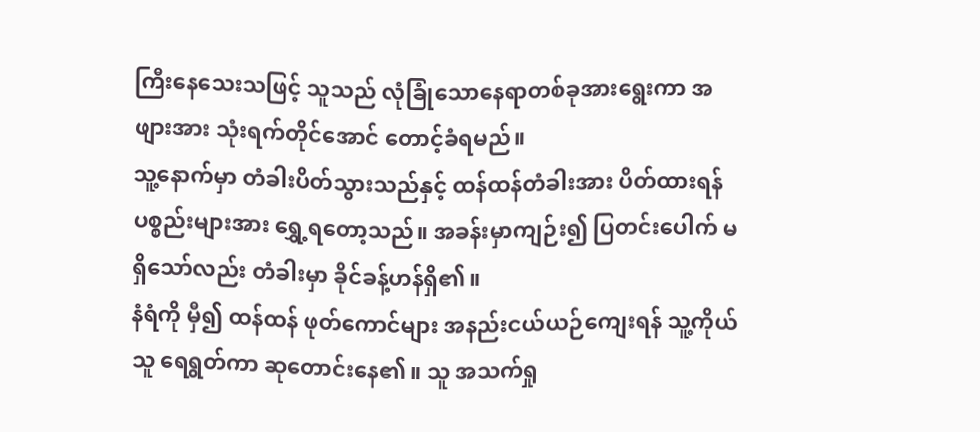ကြီးနေသေးသဖြင့် သူသည် လုံခြုံသောနေရာတစ်ခုအားရွေးကာ အဖျားအား သုံးရက်တိုင်အောင် တောင့်ခံရမည်။
သူ့နောက်မှာ တံခါးပိတ်သွားသည်နှင့် ထန်ထန်တံခါးအား ပိတ်ထားရန် ပစ္စည်းများအား ရွှေ့ရတော့သည်။ အခန်းမှာကျဉ်း၍ ပြတင်းပေါက် မရှိသော်လည်း တံခါးမှာ ခိုင်ခန့်ဟန်ရှိ၏။
နံရံကို မှီ၍ ထန်ထန် ဖုတ်ကောင်များ အနည်းငယ်ယဉ်ကျေးရန် သူ့ကိုယ်သူ ရေရွတ်ကာ ဆုတောင်းနေ၏။ သူ အသက်ရှု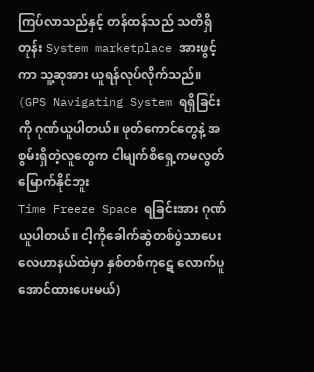ကြပ်လာသည်နှင့် တန်ထန်သည် သတိရှိတုန်း System marketplace အားဖွင့်ကာ သူ့ဆုအား ယူရန်လုပ်လိုက်သည်။
(GPS Navigating System ရရှိခြင်းကို ဂုဏ်ယူပါတယ်။ ဖုတ်ကောင်တွေနဲ့ အစွမ်းရှိတဲ့လူတွေက ငါမျက်စိရှေ့ကမလွတ်မြောက်နိုင်ဘူး
Time Freeze Space ရခြင်းအား ဂုဏ်ယူပါတယ်။ ငါ့ကိုခေါက်ဆွဲတစ်ပွဲသာပေး လေဟာနယ်ထဲမှာ နှစ်တစ်ကုဋေ လောက်ပူအောင်ထားပေးမယ်)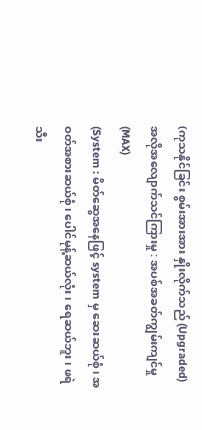(ကုသနိုင်ခြင်း စွမ်းအားအား နှိုးလိုက်သည် (Upgraded)
အလိုအလျောက်သင်ကြားမှု : အပစ်အခတ်ကျွမ်းကျင်မှု (MAX)
(System : မိတ်ဆွေအနေဖြင့် system မှ ဆေးဆယ်စုံ၊ အဝတ်အစားဆယ်စုံ၊ ပေါင်မုန့်ဆယ်လုံး၊ ရေဆယ်ဘူး၊ ဖရဲသီး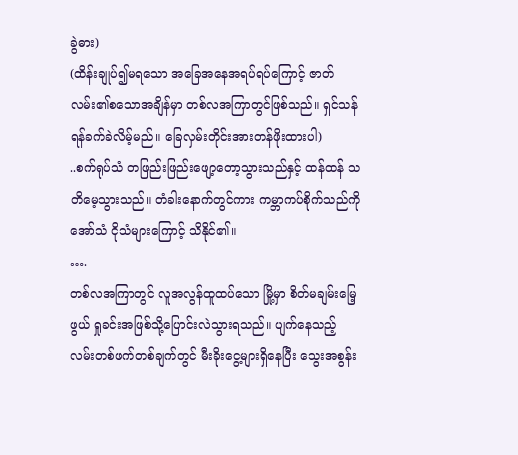ခွဲဓား)
(ထိန်းချုပ်၍မရသော အခြေအနေအရပ်ရပ်ကြောင့် ဇာတ်လမ်း၏စသောအချိန်မှာ တစ်လအကြာတွင်ဖြစ်သည်။ ရှင်သန်ရန်ခက်ခဲလိမ့်မည်။ ခြေလှမ်းတိုင်းအားတန်ဖိုးထားပါ)
..စက်ရုပ်သံ တဖြည်းဖြည်းဖျော့တော့သွားသည်နှင့် ထန်ထန် သတိမေ့သွားသည်။ တံခါးနောက်တွင်ကား ကမ္ဘာကပ်စိုက်သည်ကို အော်သံ ငိုသံများကြောင့် သိနိုင်၏။
….
တစ်လအကြာတွင် လူအလွန်ထူထပ်သော မြို့မှာ စိတ်မချမ်းမြေ့ဖွယ် ရှုခင်းအဖြစ်သို့ပြောင်းလဲသွားရသည်။ ပျက်နေသည့် လမ်းတစ်ဖက်တစ်ချက်တွင် မီးခိုးငွေ့များရှိနေပြီး သွေးအစွန်း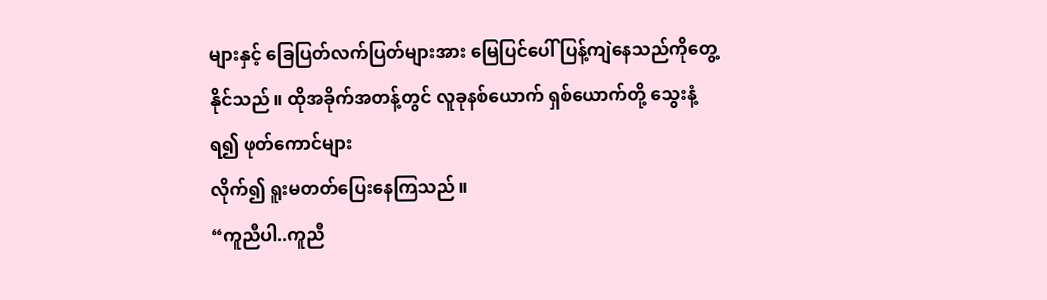များနှင့် ခြေပြတ်လက်ပြတ်များအား မြေပြင်ပေါ် ပြန့်ကျဲနေသည်ကိုတွေ့နိုင်သည်။ ထိုအခိုက်အတန့်တွင် လူခုနစ်ယောက် ရှစ်ယောက်တို့ သွေးနံ့ရ၍ ဖုတ်ကောင်များ
လိုက်၍ ရူးမတတ်ပြေးနေကြသည်။
“ကူညီပါ..ကူညီ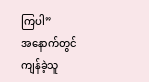ကြပါ”
အနောက်တွင်ကျန်ခဲ့သူ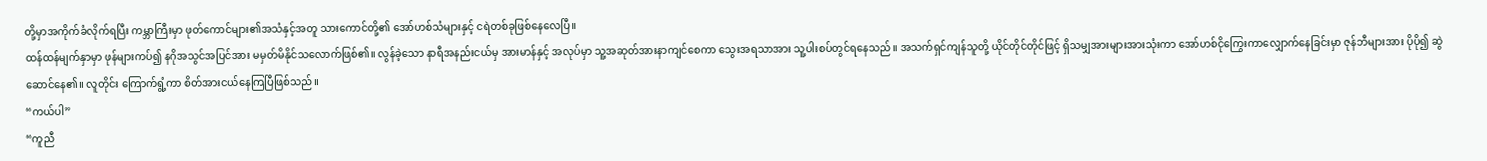တို့မှာအကိုက်ခံလိုက်ရပြီး ကမ္ဘာကြီးမှာ ဖုတ်ကောင်များ၏အသံနှင့်အတူ သားကောင်တို့၏ အော်ဟစ်သံများနှင့် ငရဲတစ်ခုဖြစ်နေလေပြီ။
ထန်ထန်မျက်နှာမှာ ဖုန်များကပ်၍ နဂိုအသွင်အပြင်အား မမှတ်မိနိုင်သလောက်ဖြစ်၏။ လွန်ခဲ့သော နာရီအနည်းငယ်မှ အားမာန်နှင့် အလုပ်မှာ သူ့အဆုတ်အားနာကျင်စေကာ သွေးအရသာအား သူ့ပါးစပ်တွင်ရနေသည်။ အသက်ရှင်ကျန်သူတို့ ယိုင်တိုင်တိုင်ဖြင့် ရှိသမျှအားများအားသုံးကာ အော်ဟစ်ငိုကြွေးကာလျှောက်နေခြင်းမှာ ဇုန်ဘီများအား ပိုပို၍ ဆွဲဆောင်နေ၏။ လူတိုင်း ကြောက်ရွံ့ကာ စိတ်အားငယ်နေကြပြီဖြစ်သည်။
“ကယ်ပါ”
“ကူညီ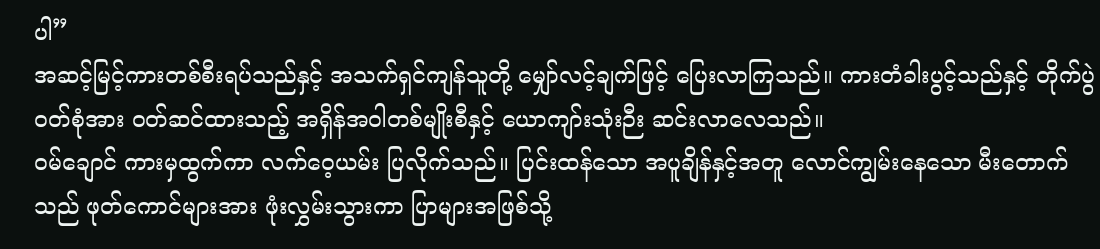ပါ”
အဆင့်မြင့်ကားတစ်စီးရပ်သည်နှင့် အသက်ရှင်ကျန်သူတို့ မျှော်လင့်ချက်ဖြင့် ပြေးလာကြသည်။ ကားတံခါးပွင့်သည်နှင့် တိုက်ပွဲဝတ်စုံအား ဝတ်ဆင်ထားသည့် အရှိန်အဝါတစ်မျိုးစီနှင့် ယောကျာ်းသုံးဉီး ဆင်းလာလေသည်။
ဝမ်ချောင် ကားမှထွက်ကာ လက်ဝေ့ယမ်း ပြလိုက်သည်။ ပြင်းထန်သော အပူချိန်နှင့်အတူ လောင်ကျွမ်းနေသော မီးတောက်သည် ဖုတ်ကောင်များအား ဖုံးလွှမ်းသွားကာ ပြာများအဖြစ်သို့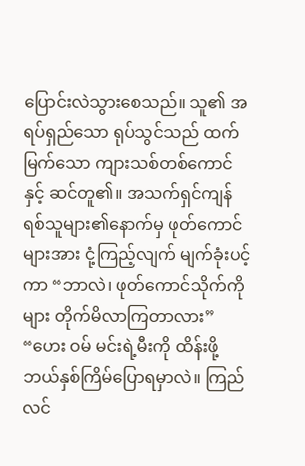ပြောင်းလဲသွားစေသည်။ သူ၏ အရပ်ရှည်သော ရုပ်သွင်သည် ထက်မြက်သော ကျားသစ်တစ်ကောင်နှင့် ဆင်တူ၏။ အသက်ရှင်ကျန်ရစ်သူများ၏နောက်မှ ဖုတ်ကောင်များအား ငုံ့ကြည့်လျက် မျက်ခုံးပင့်ကာ “ဘာလဲ၊ ဖုတ်ကောင်သိုက်ကိုများ တိုက်မိလာကြတာလား”
“ဟေး ဝမ် မင်းရဲ့မီးကို ထိန်းဖို့ ဘယ်နှစ်ကြိမ်ပြောရမှာလဲ။ ကြည်လင်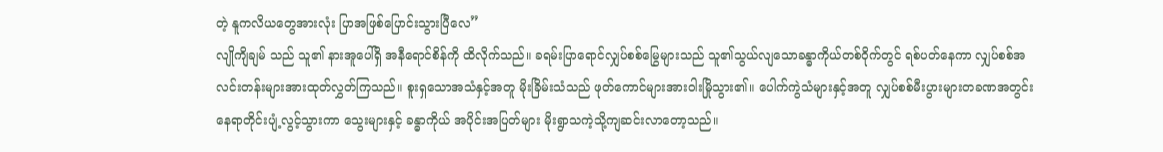တဲ့ နူကလိယတွေအားလုံး ပြာအဖြစ်ပြောင်းသွားပြီလေ”
လျိုကျိချမ် သည် သူ၏ နားအူပေါ်ရှိ အနီရောင်စိန်ကို ထိလိုက်သည်။ ခရမ်းပြာရောင်လျှပ်စစ်မြွေများသည် သူ၏သွယ်လျသောခန္ဓာကိုယ်တစ်ဝိုက်တွင် ရစ်ပတ်နေကာ လျှပ်စစ်အလင်းတန်းများအားထုတ်လွှတ်ကြသည်။ စူးရှသောအသံနှင့်အတူ မိုးခြိမ်းသံသည် ဖုတ်ကောင်များအားဝါးမြိုသွား၏။ ပေါက်ကွဲသံများနှင့်အတူ လျှပ်စစ်မီးပွားများတခဏအတွင်း နေရာတိုင်းပျံ့လွင့်သွားကာ သွေးများနှင့် ခန္ဓာကိုယ် အပိုင်းအပြတ်များ မိုးရွာသကဲ့သို့ကျဆင်းလာတော့သည်။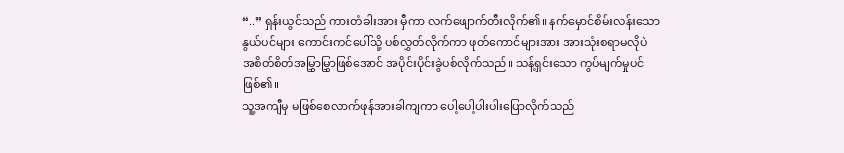“..” ရှန်းယွင်သည် ကားတံခါးအား မှီကာ လက်ဖျောက်တီးလိုက်၏။ နက်မှောင်စိမ်းလန်းသောနွယ်ပင်များ ကောင်းကင်ပေါ်သို့ ပစ်လွှတ်လိုက်ကာ ဖုတ်ကောင်များအား အားသုံးစရာမလိုပဲ အစိတ်စိတ်အမြွှာမြွှာဖြစ်အောင် အပိုင်းပိုင်းခွဲပစ်လိုက်သည်။ သန့်ရှင်းသော ကွပ်မျက်မှုပင်ဖြစ်၏။
သူ့အကျီမှ မဖြစ်စေလာက်ဖုန်အားခါကျကာ ပေါ့ပေါ့ပါးပါးပြောလိုက်သည်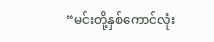“မင်းတို့နှစ်ကောင်လုံး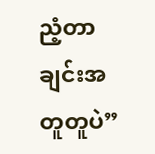ညံ့တာချင်းအတူတူပဲ”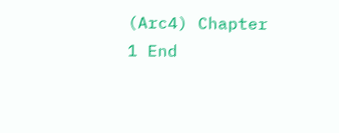(Arc4) Chapter 1 End